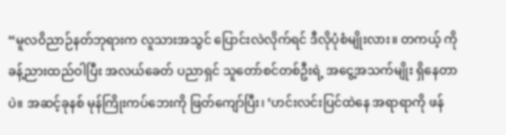“မူလဝိညာဉ်နတ်ဘုရားက လူသားအသွင် ပြောင်းလဲလိုက်ရင် ဒီလိုပုံစံမျိုးလား။ တကယ့် ကို ခန့်ညားထည်ဝါပြီး အလယ်ခေတ် ပညာရှင် သူတော်စင်တစ်ဦးရဲ့ အငွေ့အသက်မျိုး ရှိနေတာပဲ။ အဆင့်ခုနစ် မုန်ကြိုးကပ်ဘေးကို ဖြတ်ကျော်ပြီး၊ ‘ဟင်းလင်းပြင်ထဲနေ အရာရာကို ဖန်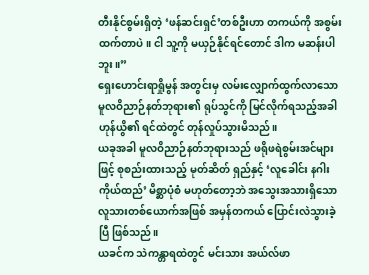တီးနိုင်စွမ်းရှိတဲ့ ‘ဖန်ဆင်းရှင်’တစ်ဦးဟာ တကယ်ကို အစွမ်းထက်တာပဲ။ ငါ သူ့ကို မယှဉ်နိုင်ရင်တောင် ဒါက မဆန်းပါဘူး။”
ရှေးဟောင်းရာရှိုမွန် အတွင်းမှ လမ်းလျှောက်ထွက်လာသော မူလဝိညာဉ်နတ်ဘုရား၏ ရုပ်သွင်ကို မြင်လိုက်ရသည့်အခါ ဟုန်ယွိ၏ ရင်ထဲတွင် တုန်လှုပ်သွားမိသည်။
ယခုအခါ မူလဝိညာဉ်နတ်ဘုရားသည် ဖရိုဖရဲစွမ်းအင်များဖြင့် စုစည်းထားသည့် မုတ်ဆိတ် ရှည်နှင့် ‘လူခေါင်း နဂါးကိုယ်ထည်’ မိစ္ဆာပုံစံ မဟုတ်တော့ဘဲ အသွေးအသားရှိသော လူသားတစ်ယောက်အဖြစ် အမှန်တကယ် ပြောင်းလဲသွားခဲ့ပြီ ဖြစ်သည်။
ယခင်က သဲကန္တာရထဲတွင် မင်းသား အယ်လ်ဖာ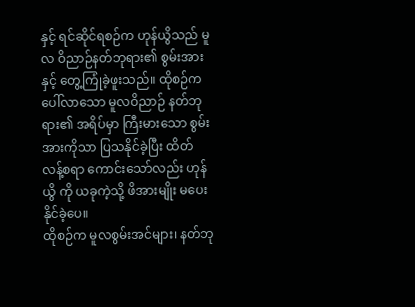နှင့် ရင်ဆိုင်ရစဉ်က ဟုန်ယွိသည် မူလ ဝိညာဉ်နတ်ဘုရား၏ စွမ်းအားနှင့် တွေ့ကြုံခဲ့ဖူးသည်။ ထိုစဉ်က ပေါ်လာသော မူလဝိညာဉ် နတ်ဘုရား၏ အရိပ်မှာ ကြီးမားသော စွမ်းအားကိုသာ ပြသနိုင်ခဲ့ပြီး ထိတ်လန့်စရာ ကောင်းသော်လည်း ဟုန်ယွိ ကို ယခုကဲ့သို့ ဖိအားမျိုး မပေးနိုင်ခဲ့ပေ။
ထိုစဉ်က မူလစွမ်းအင်များ၊ နတ်ဘု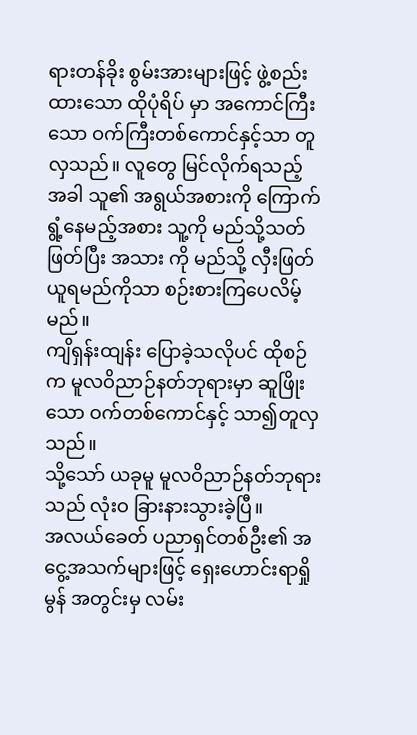ရားတန်ခိုး စွမ်းအားများဖြင့် ဖွဲ့စည်းထားသော ထိုပုံရိပ် မှာ အကောင်ကြီးသော ဝက်ကြီးတစ်ကောင်နှင့်သာ တူလှသည်။ လူတွေ မြင်လိုက်ရသည့် အခါ သူ၏ အရွယ်အစားကို ကြောက်ရွံ့နေမည့်အစား သူ့ကို မည်သို့သတ်ဖြတ်ပြီး အသား ကို မည်သို့ လှီးဖြတ်ယူရမည်ကိုသာ စဉ်းစားကြပေလိမ့်မည်။
ကျိရှန်းထျန်း ပြောခဲ့သလိုပင် ထိုစဉ်က မူလဝိညာဉ်နတ်ဘုရားမှာ ဆူဖြိုးသော ဝက်တစ်ကောင်နှင့် သာ၍တူလှသည်။
သို့သော် ယခုမူ မူလဝိညာဉ်နတ်ဘုရားသည် လုံးဝ ခြားနားသွားခဲ့ပြီ။
အလယ်ခေတ် ပညာရှင်တစ်ဦး၏ အငွေ့အသက်များဖြင့် ရှေးဟောင်းရာရှိုမွန် အတွင်းမှ လမ်း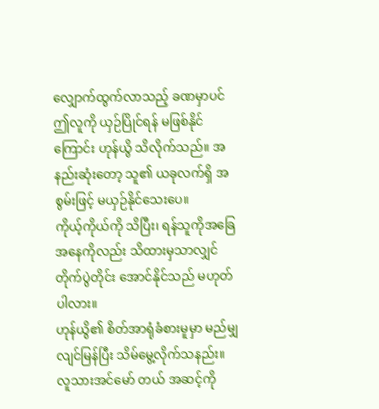လျှောက်ထွက်လာသည့် ခဏမှာပင် ဤလူကို ယှဉ်ပြိုင်ရန် မဖြစ်နိုင်ကြောင်း ဟုန်ယွိ သိလိုက်သည်။ အနည်းဆုံးတော့ သူ၏ ယခုလက်ရှိ အစွမ်းဖြင့် မယှဉ်နိုင်သေးပေ။
ကိုယ့်ကိုယ်ကို သိပြီး၊ ရန်သူကိုအခြေအနေကိုလည်း သိထားမှသာလျှင် တိုက်ပွဲတိုင်း အောင်နိုင်သည် မဟုတ်ပါလား။
ဟုန်ယွိ၏ စိတ်အာရုံခံစားမူမှာ မည်မျှ လျင်မြန်ပြီး သိမ်မွေ့လိုက်သနည်း။ လူသားအင်မော် တယ် အဆင့်ကို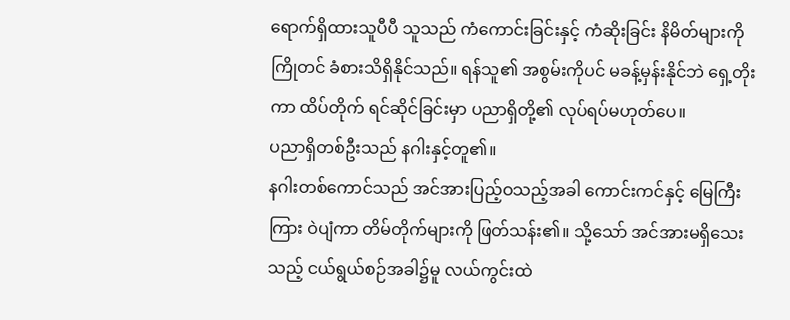ရောက်ရှိထားသူပီပီ သူသည် ကံကောင်းခြင်းနှင့် ကံဆိုးခြင်း နိမိတ်များကို ကြိုတင် ခံစားသိရှိနိုင်သည်။ ရန်သူ၏ အစွမ်းကိုပင် မခန့်မှန်းနိုင်ဘဲ ရှေ့တိုးကာ ထိပ်တိုက် ရင်ဆိုင်ခြင်းမှာ ပညာရှိတို့၏ လုပ်ရပ်မဟုတ်ပေ။
ပညာရှိတစ်ဦးသည် နဂါးနှင့်တူ၏။
နဂါးတစ်ကောင်သည် အင်အားပြည့်ဝသည့်အခါ ကောင်းကင်နှင့် မြေကြီးကြား ဝဲပျံကာ တိမ်တိုက်များကို ဖြတ်သန်း၏။ သို့သော် အင်အားမရှိသေးသည့် ငယ်ရွယ်စဉ်အခါ၌မူ လယ်ကွင်းထဲ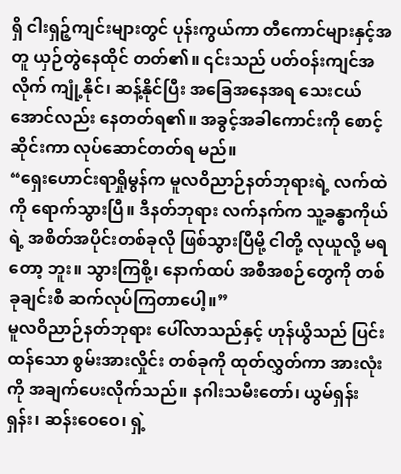ရှိ ငါးရှဉ့်ကျင်းများတွင် ပုန်းကွယ်ကာ တီကောင်များနှင့်အတူ ယှဉ်တွဲနေထိုင် တတ်၏။ ၎င်းသည် ပတ်ဝန်းကျင်အလိုက် ကျုံ့နိုင်၊ ဆန့်နိုင်ပြီး အခြေအနေအရ သေးငယ် အောင်လည်း နေတတ်ရ၏။ အခွင့်အခါကောင်းကို စောင့်ဆိုင်းကာ လုပ်ဆောင်တတ်ရ မည်။
“ရှေးဟောင်းရာရှိုမွန်က မူလဝိညာဉ်နတ်ဘုရားရဲ့ လက်ထဲကို ရောက်သွားပြီ။ ဒီနတ်ဘုရား လက်နက်က သူ့ခန္ဓာကိုယ်ရဲ့ အစိတ်အပိုင်းတစ်ခုလို ဖြစ်သွားပြီမို့ ငါတို့ လုယူလို့ မရတော့ ဘူး။ သွားကြစို့၊ နောက်ထပ် အစီအစဉ်တွေကို တစ်ခုချင်းစီ ဆက်လုပ်ကြတာပေါ့။”
မူလဝိညာဉ်နတ်ဘုရား ပေါ်လာသည်နှင့် ဟုန်ယွိသည် ပြင်းထန်သော စွမ်းအားလှိုင်း တစ်ခုကို ထုတ်လွှတ်ကာ အားလုံးကို အချက်ပေးလိုက်သည်။ နဂါးသမီးတော်၊ ယွမ်ရှန်းရှန်း၊ ဆန်းဝေဝေ၊ ရှဲ့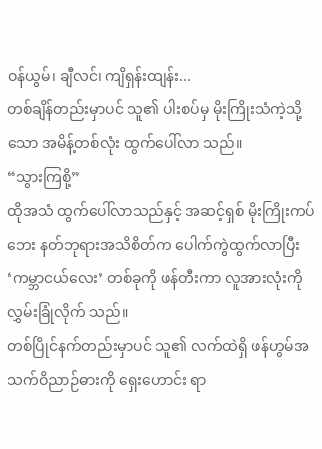ဝန်ယွမ်၊ ချီလင်၊ ကျိရှန်းထျန်း...
တစ်ချိန်တည်းမှာပင် သူ၏ ပါးစပ်မှ မိုးကြိုးသံကဲ့သို့သော အမိန့်တစ်လုံး ထွက်ပေါ်လာ သည်။
“သွားကြစို့”
ထိုအသံ ထွက်ပေါ်လာသည်နှင့် အဆင့်ရှစ် မိုးကြိုးကပ်ဘေး နတ်ဘုရားအသိစိတ်က ပေါက်ကွဲထွက်လာပြီး ‘ကမ္ဘာငယ်လေး’ တစ်ခုကို ဖန်တီးကာ လူအားလုံးကို လွှမ်းခြုံလိုက် သည်။
တစ်ပြိုင်နက်တည်းမှာပင် သူ၏ လက်ထဲရှိ ဖန်ဟွမ်အသက်ဝိညာဉ်ဓားကို ရှေးဟောင်း ရာ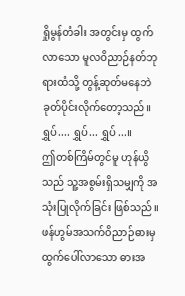ရှိုမွန်တံခါး အတွင်းမှ ထွက်လာသော မူလဝိညာဉ်နတ်ဘုရားထံသို့ တွန့်ဆုတ်မနေဘဲ ခုတ်ပိုင်းလိုက်တော့သည်။
ရွှပ်.... ရွှပ်... ရွှပ်...။
ဤတစ်ကြိမ်တွင်မူ ဟုန်ယွိသည် သူ့အစွမ်းရှိသမျှကို အသုံးပြုလိုက်ခြင်း ဖြစ်သည်။ ဖန်ဟွမ်အသက်ဝိညာဉ်ဓားမှ ထွက်ပေါ်လာသော ဓားအ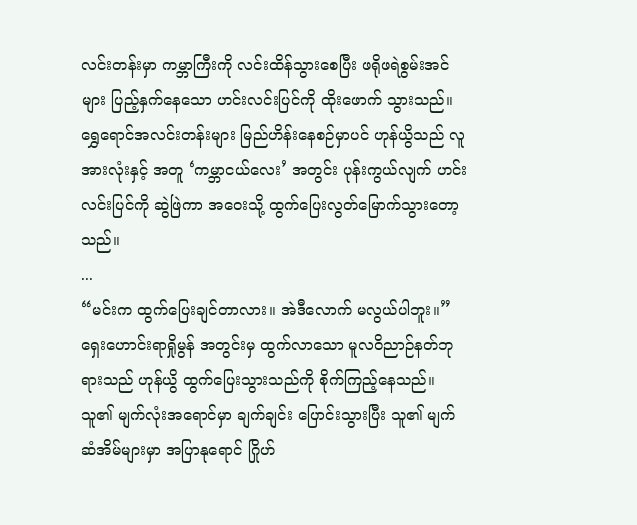လင်းတန်းမှာ ကမ္ဘာကြီးကို လင်းထိန်သွားစေပြီး ဖရိုဖရဲစွမ်းအင်များ ပြည့်နှက်နေသော ဟင်းလင်းပြင်ကို ထိုးဖောက် သွားသည်။ ရွှေရောင်အလင်းတန်းများ မြည်ဟိန်းနေစဉ်မှာပင် ဟုန်ယွိသည် လူအားလုံးနှင့် အတူ ‘ကမ္ဘာငယ်လေး’ အတွင်း ပုန်းကွယ်လျက် ဟင်းလင်းပြင်ကို ဆွဲဖြဲကာ အဝေးသို့ ထွက်ပြေးလွတ်မြောက်သွားတော့သည်။
...
“မင်းက ထွက်ပြေးချင်တာလား။ အဲဒီလောက် မလွယ်ပါဘူး။”
ရှေးဟောင်းရာရှိုမွန် အတွင်းမှ ထွက်လာသော မူလဝိညာဉ်နတ်ဘုရားသည် ဟုန်ယွိ ထွက်ပြေးသွားသည်ကို စိုက်ကြည့်နေသည်။ သူ၏ မျက်လုံးအရောင်မှာ ချက်ချင်း ပြောင်းသွားပြီး သူ၏ မျက်ဆံအိမ်များမှာ အပြာနုရောင် ဂြိုဟ်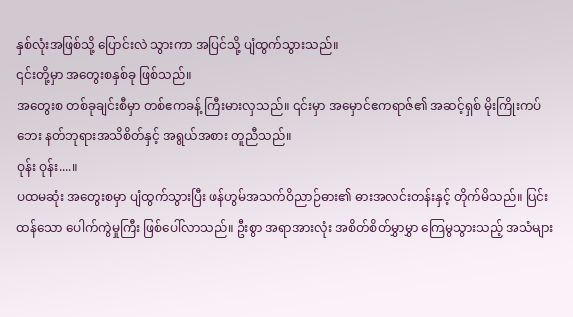နှစ်လုံးအဖြစ်သို့ ပြောင်းလဲ သွားကာ အပြင်သို့ ပျံထွက်သွားသည်။
၎င်းတို့မှာ အတွေးစနှစ်ခု ဖြစ်သည်။
အတွေးစ တစ်ခုချင်းစီမှာ တစ်ဧကခန့် ကြီးမားလှသည်။ ၎င်းမှာ အမှောင်ဧကရာဇ်၏ အဆင့်ရှစ် မိုးကြိုးကပ်ဘေး နတ်ဘုရားအသိစိတ်နှင့် အရွယ်အစား တူညီသည်။
ဝုန်း ဝုန်း....။
ပထမဆုံး အတွေးစမှာ ပျံထွက်သွားပြီး ဖန်ဟွမ်အသက်ဝိညာဉ်ဓား၏ ဓားအလင်းတန်းနှင့် တိုက်မိသည်။ ပြင်းထန်သော ပေါက်ကွဲမှုကြီး ဖြစ်ပေါ်လာသည်။ ဦးစွာ အရာအားလုံး အစိတ်စိတ်မွှာမွှာ ကြေမွသွားသည့် အသံများ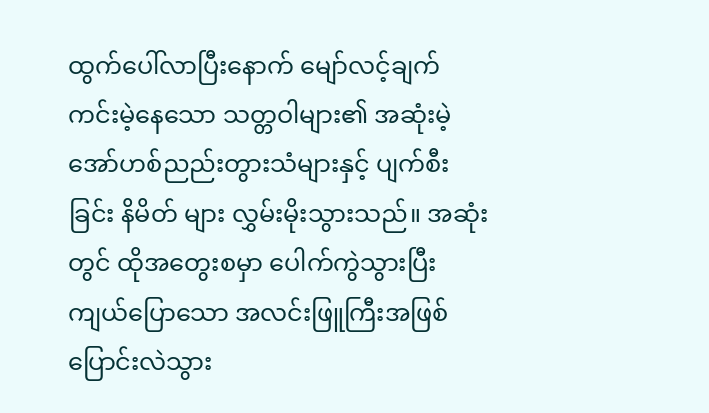ထွက်ပေါ်လာပြီးနောက် မျော်လင့်ချက် ကင်းမဲ့နေသော သတ္တဝါများ၏ အဆုံးမဲ့ အော်ဟစ်ညည်းတွားသံများနှင့် ပျက်စီးခြင်း နိမိတ် များ လွှမ်းမိုးသွားသည်။ အဆုံးတွင် ထိုအတွေးစမှာ ပေါက်ကွဲသွားပြီး ကျယ်ပြောသော အလင်းဖြူကြီးအဖြစ် ပြောင်းလဲသွား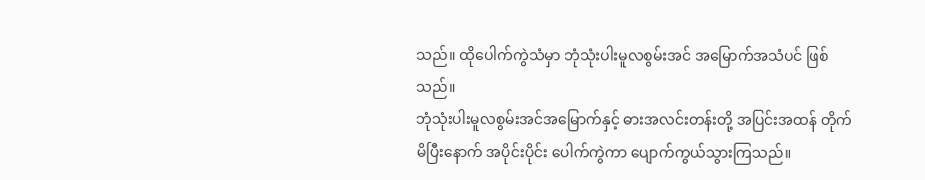သည်။ ထိုပေါက်ကွဲသံမှာ ဘုံသုံးပါးမူလစွမ်းအင် အမြောက်အသံပင် ဖြစ်သည်။
ဘုံသုံးပါးမူလစွမ်းအင်အမြောက်နှင့် ဓားအလင်းတန်းတို့ အပြင်းအထန် တိုက်မိပြီးနောက် အပိုင်းပိုင်း ပေါက်ကွဲကာ ပျောက်ကွယ်သွားကြသည်။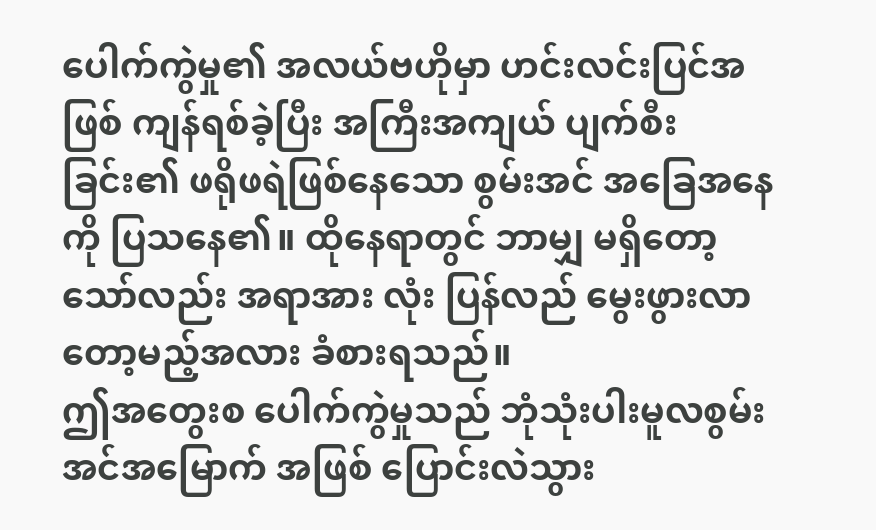ပေါက်ကွဲမှု၏ အလယ်ဗဟိုမှာ ဟင်းလင်းပြင်အဖြစ် ကျန်ရစ်ခဲ့ပြီး အကြီးအကျယ် ပျက်စီးခြင်း၏ ဖရိုဖရဲဖြစ်နေသော စွမ်းအင် အခြေအနေကို ပြသနေ၏။ ထိုနေရာတွင် ဘာမျှ မရှိတော့သော်လည်း အရာအား လုံး ပြန်လည် မွေးဖွားလာတော့မည့်အလား ခံစားရသည်။
ဤအတွေးစ ပေါက်ကွဲမှုသည် ဘုံသုံးပါးမူလစွမ်းအင်အမြောက် အဖြစ် ပြောင်းလဲသွား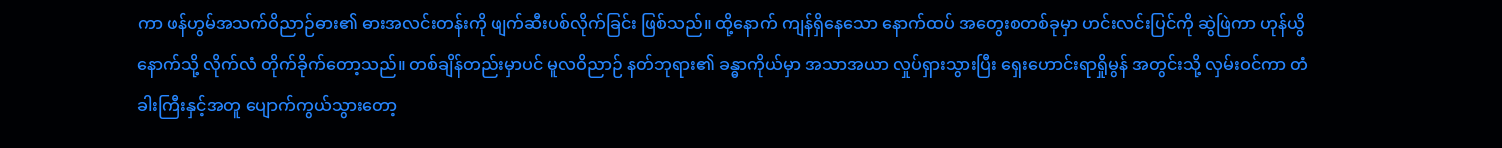ကာ ဖန်ဟွမ်အသက်ဝိညာဉ်ဓား၏ ဓားအလင်းတန်းကို ဖျက်ဆီးပစ်လိုက်ခြင်း ဖြစ်သည်။ ထို့နောက် ကျန်ရှိနေသော နောက်ထပ် အတွေးစတစ်ခုမှာ ဟင်းလင်းပြင်ကို ဆွဲဖြဲကာ ဟုန်ယွိနောက်သို့ လိုက်လံ တိုက်ခိုက်တော့သည်။ တစ်ချိန်တည်းမှာပင် မူလဝိညာဉ် နတ်ဘုရား၏ ခန္ဓာကိုယ်မှာ အသာအယာ လှုပ်ရှားသွားပြီး ရှေးဟောင်းရာရှိုမွန် အတွင်းသို့ လှမ်းဝင်ကာ တံခါးကြီးနှင့်အတူ ပျောက်ကွယ်သွားတော့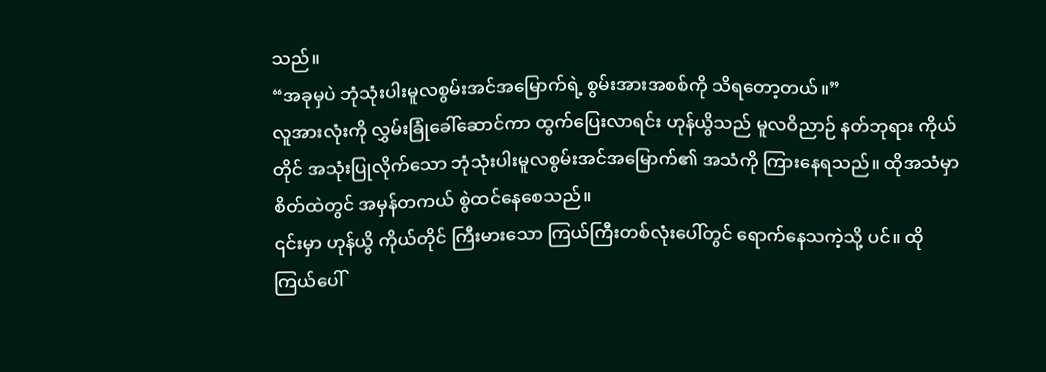သည်။
“အခုမှပဲ ဘုံသုံးပါးမူလစွမ်းအင်အမြောက်ရဲ့ စွမ်းအားအစစ်ကို သိရတော့တယ်။”
လူအားလုံးကို လွှမ်းခြုံခေါ်ဆောင်ကာ ထွက်ပြေးလာရင်း ဟုန်ယွိသည် မူလဝိညာဉ် နတ်ဘုရား ကိုယ်တိုင် အသုံးပြုလိုက်သော ဘုံသုံးပါးမူလစွမ်းအင်အမြောက်၏ အသံကို ကြားနေရသည်။ ထိုအသံမှာ စိတ်ထဲတွင် အမှန်တကယ် စွဲထင်နေစေသည်။
၎င်းမှာ ဟုန်ယွိ ကိုယ်တိုင် ကြီးမားသော ကြယ်ကြီးတစ်လုံးပေါ်တွင် ရောက်နေသကဲ့သို့ ပင်။ ထိုကြယ်ပေါ်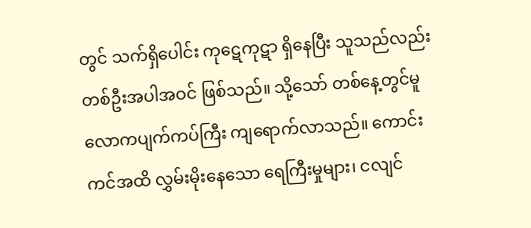တွင် သက်ရှိပေါင်း ကုဋေကုဋာ ရှိနေပြီး သူသည်လည်း တစ်ဦးအပါအဝင် ဖြစ်သည်။ သို့သော် တစ်နေ့တွင်မူ လောကပျက်ကပ်ကြီး ကျရောက်လာသည်။ ကောင်းကင်အထိ လွှမ်းမိုးနေသော ရေကြီးမှုများ၊ ငလျင်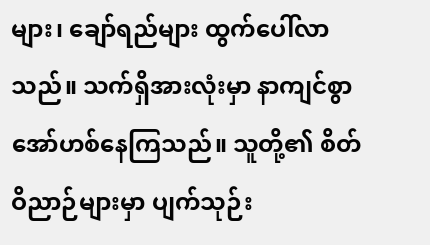များ၊ ချော်ရည်များ ထွက်ပေါ်လာ သည်။ သက်ရှိအားလုံးမှာ နာကျင်စွာ အော်ဟစ်နေကြသည်။ သူတို့၏ စိတ်ဝိညာဉ်များမှာ ပျက်သုဉ်း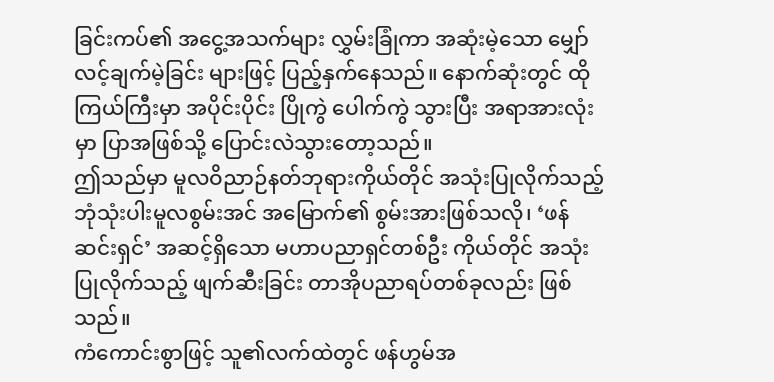ခြင်းကပ်၏ အငွေ့အသက်များ လွှမ်းခြုံကာ အဆုံးမဲ့သော မျှော်လင့်ချက်မဲ့ခြင်း များဖြင့် ပြည့်နှက်နေသည်။ နောက်ဆုံးတွင် ထိုကြယ်ကြီးမှာ အပိုင်းပိုင်း ပြိုကွဲ ပေါက်ကွဲ သွားပြီး အရာအားလုံးမှာ ပြာအဖြစ်သို့ ပြောင်းလဲသွားတော့သည်။
ဤသည်မှာ မူလဝိညာဉ်နတ်ဘုရားကိုယ်တိုင် အသုံးပြုလိုက်သည့် ဘုံသုံးပါးမူလစွမ်းအင် အမြောက်၏ စွမ်းအားဖြစ်သလို၊ ‘ဖန်ဆင်းရှင်’ အဆင့်ရှိသော မဟာပညာရှင်တစ်ဦး ကိုယ်တိုင် အသုံးပြုလိုက်သည့် ဖျက်ဆီးခြင်း တာအိုပညာရပ်တစ်ခုလည်း ဖြစ်သည်။
ကံကောင်းစွာဖြင့် သူ၏လက်ထဲတွင် ဖန်ဟွမ်အ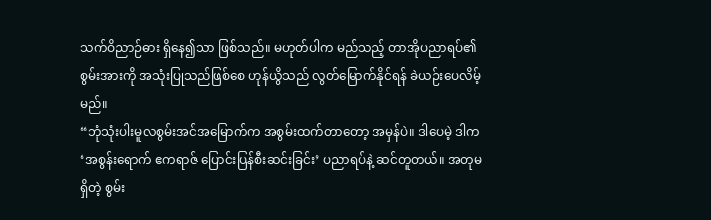သက်ဝိညာဉ်ဓား ရှိနေ၍သာ ဖြစ်သည်။ မဟုတ်ပါက မည်သည့် တာအိုပညာရပ်၏ စွမ်းအားကို အသုံးပြုသည်ဖြစ်စေ ဟုန်ယွိသည် လွတ်မြောက်နိုင်ရန် ခဲယဉ်းပေလိမ့်မည်။
“ဘုံသုံးပါးမူလစွမ်းအင်အမြောက်က အစွမ်းထက်တာတော့ အမှန်ပဲ။ ဒါပေမဲ့ ဒါက ‘အစွန်းရောက် ဧကရာဇ် ပြောင်းပြန်စီးဆင်းခြင်း’ ပညာရပ်နဲ့ ဆင်တူတယ်။ အတုမရှိတဲ့ စွမ်း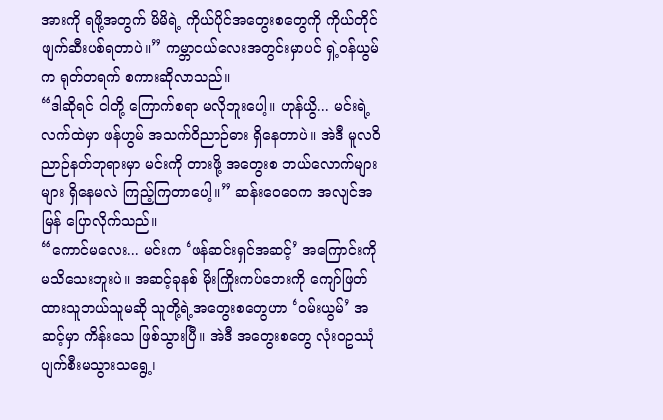အားကို ရဖို့အတွက် မိမိရဲ့ ကိုယ်ပိုင်အတွေးစတွေကို ကိုယ်တိုင် ဖျက်ဆီးပစ်ရတာပဲ။” ကမ္ဘာငယ်လေးအတွင်းမှာပင် ရှဲ့ဝန်ယွမ်က ရုတ်တရက် စကားဆိုလာသည်။
“ဒါဆိုရင် ငါတို့ ကြောက်စရာ မလိုဘူးပေါ့။ ဟုန်ယွိ... မင်းရဲ့လက်ထဲမှာ ဖန်ဟွမ် အသက်ဝိညာဉ်ဓား ရှိနေတာပဲ။ အဲဒီ မူလဝိညာဉ်နတ်ဘုရားမှာ မင်းကို တားဖို့ အတွေးစ ဘယ်လောက်များများ ရှိနေမလဲ ကြည့်ကြတာပေါ့။” ဆန်းဝေဝေက အလျင်အမြန် ပြောလိုက်သည်။
“ကောင်မလေး... မင်းက ‘ဖန်ဆင်းရှင်အဆင့်’ အကြောင်းကို မသိသေးဘူးပဲ။ အဆင့်ခုနစ် မိုးကြိုးကပ်ဘေးကို ကျော်ဖြတ်ထားသူဘယ်သူမဆို သူတို့ရဲ့အတွေးစတွေဟာ ‘ဝမ်းယွမ်’ အဆင့်မှာ ကိန်းသေ ဖြစ်သွားပြီ။ အဲဒီ အတွေးစတွေ လုံးဝဥဿုံ ပျက်စီးမသွားသရွေ့၊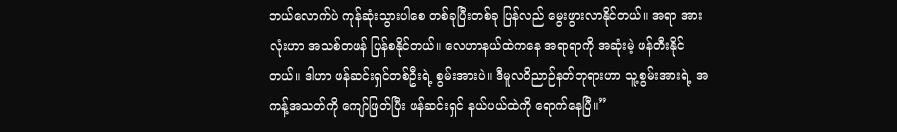ဘယ်လောက်ပဲ ကုန်ဆုံးသွားပါစေ တစ်ခုပြီးတစ်ခု ပြန်လည် မွေးဖွားလာနိုင်တယ်။ အရာ အားလုံးဟာ အသစ်တဖန် ပြန်စနိုင်တယ်။ လေဟာနယ်ထဲကနေ အရာရာကို အဆုံးမဲ့ ဖန်တီးနိုင်တယ်။ ဒါဟာ ဖန်ဆင်းရှင်တစ်ဦးရဲ့ စွမ်းအားပဲ။ ဒီမူလဝိညာဉ်နတ်ဘုရားဟာ သူ့စွမ်းအားရဲ့ အကန့်အသတ်ကို ကျော်ဖြတ်ပြီး ဖန်ဆင်းရှင် နယ်ပယ်ထဲကို ရောက်နေပြီ။”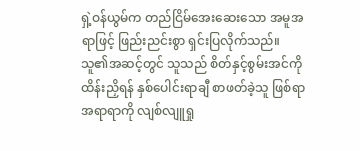ရှဲ့ဝန်ယွမ်က တည်ငြိမ်အေးဆေးသော အမူအရာဖြင့် ဖြည်းညင်းစွာ ရှင်းပြလိုက်သည်။ သူ၏အဆင့်တွင် သူသည် စိတ်နှင့်စွမ်းအင်ကို ထိန်းညှိရန် နှစ်ပေါင်းရာချီ စာဖတ်ခဲ့သူ ဖြစ်ရာ အရာရာကို လျစ်လျူရှု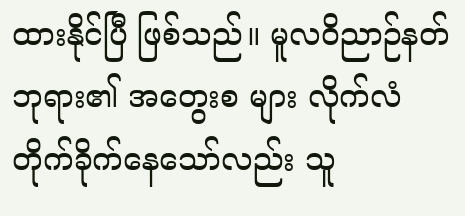ထားနိုင်ပြီ ဖြစ်သည်။ မူလဝိညာဉ်နတ်ဘုရား၏ အတွေးစ များ လိုက်လံ တိုက်ခိုက်နေသော်လည်း သူ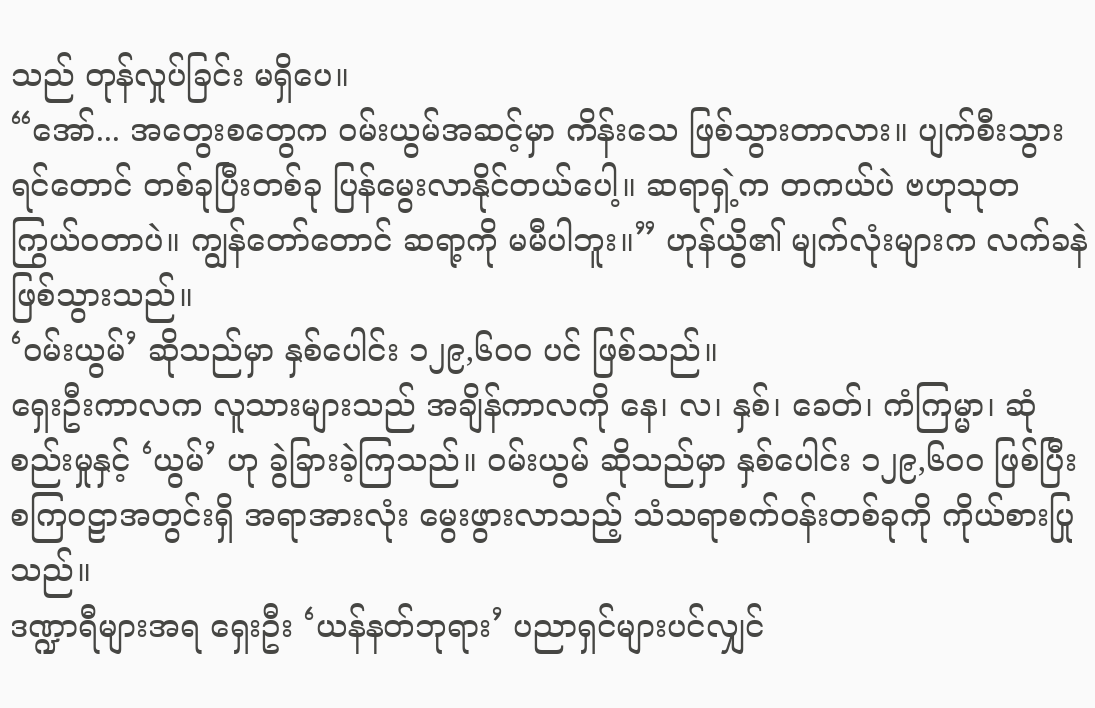သည် တုန်လှုပ်ခြင်း မရှိပေ။
“အော်... အတွေးစတွေက ဝမ်းယွမ်အဆင့်မှာ ကိန်းသေ ဖြစ်သွားတာလား။ ပျက်စီးသွား ရင်တောင် တစ်ခုပြီးတစ်ခု ပြန်မွေးလာနိုင်တယ်ပေါ့။ ဆရာရှဲ့က တကယ်ပဲ ဗဟုသုတ ကြွယ်ဝတာပဲ။ ကျွန်တော်တောင် ဆရာ့ကို မမီပါဘူး။” ဟုန်ယွိ၏ မျက်လုံးများက လက်ခနဲ ဖြစ်သွားသည်။
‘ဝမ်းယွမ်’ ဆိုသည်မှာ နှစ်ပေါင်း ၁၂၉,၆၀၀ ပင် ဖြစ်သည်။
ရှေးဦးကာလက လူသားများသည် အချိန်ကာလကို နေ၊ လ၊ နှစ်၊ ခေတ်၊ ကံကြမ္မာ၊ ဆုံစည်းမှုနှင့် ‘ယွမ်’ ဟု ခွဲခြားခဲ့ကြသည်။ ဝမ်းယွမ် ဆိုသည်မှာ နှစ်ပေါင်း ၁၂၉,၆၀၀ ဖြစ်ပြီး စကြဝဠာအတွင်းရှိ အရာအားလုံး မွေးဖွားလာသည့် သံသရာစက်ဝန်းတစ်ခုကို ကိုယ်စားပြု သည်။
ဒဏ္ဍာရီများအရ ရှေးဦး ‘ယန်နတ်ဘုရား’ ပညာရှင်များပင်လျှင်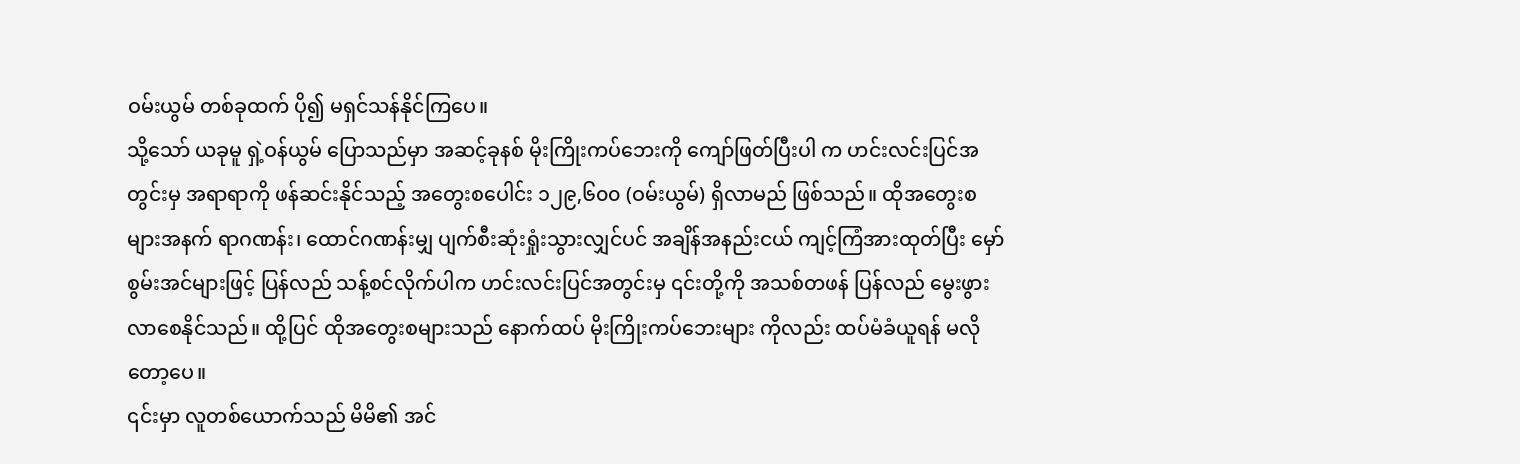ဝမ်းယွမ် တစ်ခုထက် ပို၍ မရှင်သန်နိုင်ကြပေ။
သို့သော် ယခုမူ ရှဲ့ဝန်ယွမ် ပြောသည်မှာ အဆင့်ခုနစ် မိုးကြိုးကပ်ဘေးကို ကျော်ဖြတ်ပြီးပါ က ဟင်းလင်းပြင်အတွင်းမှ အရာရာကို ဖန်ဆင်းနိုင်သည့် အတွေးစပေါင်း ၁၂၉,၆၀၀ (ဝမ်းယွမ်) ရှိလာမည် ဖြစ်သည်။ ထိုအတွေးစများအနက် ရာဂဏန်း၊ ထောင်ဂဏန်းမျှ ပျက်စီးဆုံးရှုံးသွားလျှင်ပင် အချိန်အနည်းငယ် ကျင့်ကြံအားထုတ်ပြီး မှော်စွမ်းအင်များဖြင့် ပြန်လည် သန့်စင်လိုက်ပါက ဟင်းလင်းပြင်အတွင်းမှ ၎င်းတို့ကို အသစ်တဖန် ပြန်လည် မွေးဖွားလာစေနိုင်သည်။ ထို့ပြင် ထိုအတွေးစများသည် နောက်ထပ် မိုးကြိုးကပ်ဘေးများ ကိုလည်း ထပ်မံခံယူရန် မလိုတော့ပေ။
၎င်းမှာ လူတစ်ယောက်သည် မိမိ၏ အင်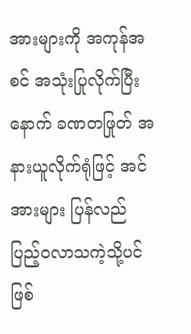အားများကို အကုန်အစင် အသုံးပြုလိုက်ပြီးနောက် ခဏတဖြုတ် အနားယူလိုက်ရုံဖြင့် အင်အားများ ပြန်လည် ပြည့်ဝလာသကဲ့သို့ပင် ဖြစ်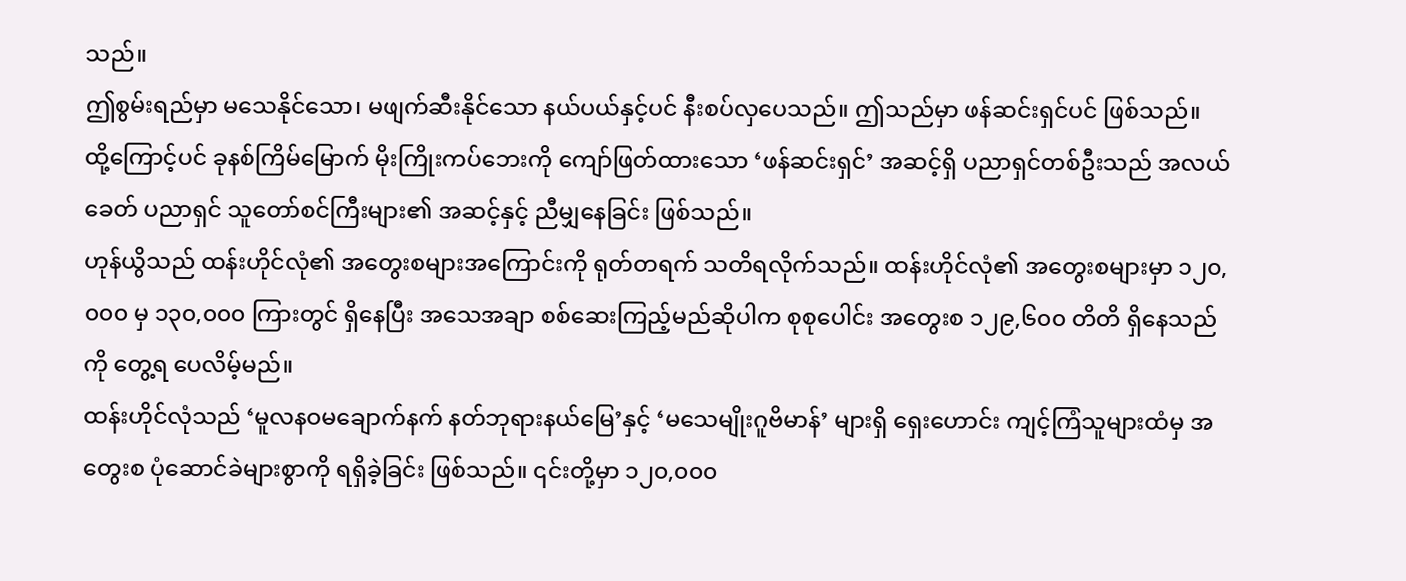သည်။
ဤစွမ်းရည်မှာ မသေနိုင်သော၊ မဖျက်ဆီးနိုင်သော နယ်ပယ်နှင့်ပင် နီးစပ်လှပေသည်။ ဤသည်မှာ ဖန်ဆင်းရှင်ပင် ဖြစ်သည်။
ထို့ကြောင့်ပင် ခုနစ်ကြိမ်မြောက် မိုးကြိုးကပ်ဘေးကို ကျော်ဖြတ်ထားသော ‘ဖန်ဆင်းရှင်’ အဆင့်ရှိ ပညာရှင်တစ်ဦးသည် အလယ်ခေတ် ပညာရှင် သူတော်စင်ကြီးများ၏ အဆင့်နှင့် ညီမျှနေခြင်း ဖြစ်သည်။
ဟုန်ယွိသည် ထန်းဟိုင်လုံ၏ အတွေးစများအကြောင်းကို ရုတ်တရက် သတိရလိုက်သည်။ ထန်းဟိုင်လုံ၏ အတွေးစများမှာ ၁၂၀,၀၀၀ မှ ၁၃၀,၀၀၀ ကြားတွင် ရှိနေပြီး အသေအချာ စစ်ဆေးကြည့်မည်ဆိုပါက စုစုပေါင်း အတွေးစ ၁၂၉,၆၀၀ တိတိ ရှိနေသည်ကို တွေ့ရ ပေလိမ့်မည်။
ထန်းဟိုင်လုံသည် ‘မူလနဝမချောက်နက် နတ်ဘုရားနယ်မြေ’နှင့် ‘မသေမျိုးဂူဗိမာန်’ များရှိ ရှေးဟောင်း ကျင့်ကြံသူများထံမှ အတွေးစ ပုံဆောင်ခဲများစွာကို ရရှိခဲ့ခြင်း ဖြစ်သည်။ ၎င်းတို့မှာ ၁၂၀,၀၀၀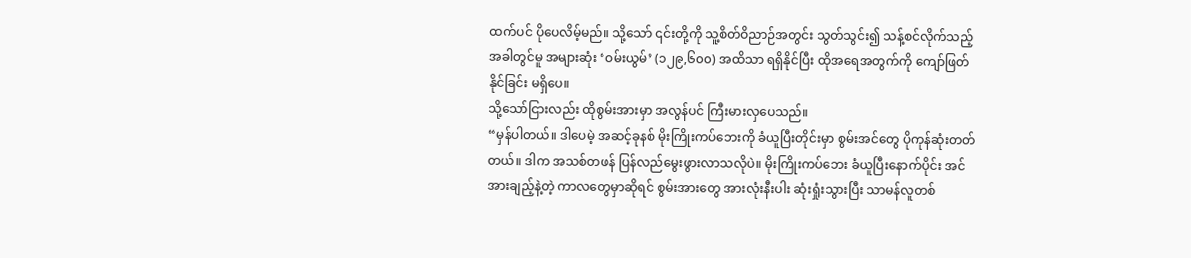ထက်ပင် ပိုပေလိမ့်မည်။ သို့သော် ၎င်းတို့ကို သူ့စိတ်ဝိညာဉ်အတွင်း သွတ်သွင်း၍ သန့်စင်လိုက်သည့်အခါတွင်မူ အများဆုံး ‘ဝမ်းယွမ်’ (၁၂၉,၆၀၀) အထိသာ ရရှိနိုင်ပြီး ထိုအရေအတွက်ကို ကျော်ဖြတ်နိုင်ခြင်း မရှိပေ။
သို့သော်ငြားလည်း ထိုစွမ်းအားမှာ အလွန်ပင် ကြီးမားလှပေသည်။
“မှန်ပါတယ်။ ဒါပေမဲ့ အဆင့်ခုနစ် မိုးကြိုးကပ်ဘေးကို ခံယူပြီးတိုင်းမှာ စွမ်းအင်တွေ ပိုကုန်ဆုံးတတ်တယ်။ ဒါက အသစ်တဖန် ပြန်လည်မွေးဖွားလာသလိုပဲ။ မိုးကြိုးကပ်ဘေး ခံယူပြီးနောက်ပိုင်း အင်အားချည့်နဲ့တဲ့ ကာလတွေမှာဆိုရင် စွမ်းအားတွေ အားလုံးနီးပါး ဆုံးရှုံးသွားပြီး သာမန်လူတစ်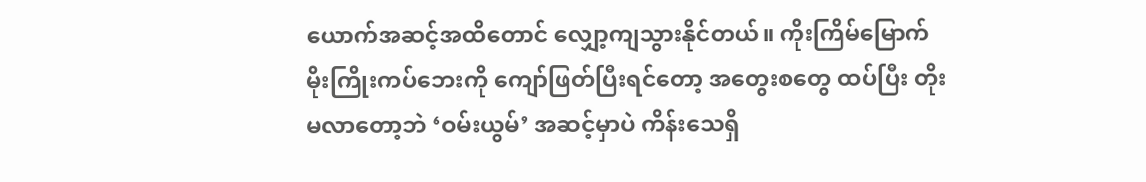ယောက်အဆင့်အထိတောင် လျှော့ကျသွားနိုင်တယ်။ ကိုးကြိမ်မြောက် မိုးကြိုးကပ်ဘေးကို ကျော်ဖြတ်ပြီးရင်တော့ အတွေးစတွေ ထပ်ပြီး တိုးမလာတော့ဘဲ ‘ဝမ်းယွမ်’ အဆင့်မှာပဲ ကိန်းသေရှိ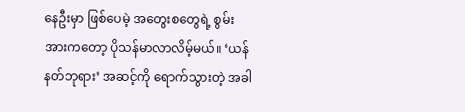နေဦးမှာ ဖြစ်ပေမဲ့ အတွေးစတွေရဲ့ စွမ်းအားကတော့ ပိုသန်မာလာလိမ့်မယ်။ ‘ယန်နတ်ဘုရား’ အဆင့်ကို ရောက်သွားတဲ့ အခါ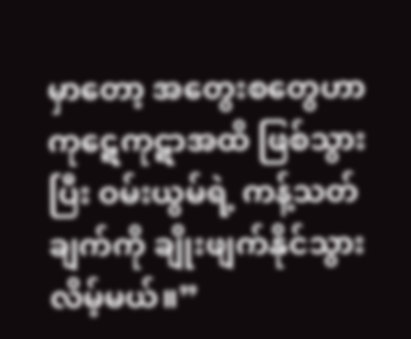မှာတော့ အတွေးစတွေဟာ ကုဋေကုဋာအထိ ဖြစ်သွားပြီး ဝမ်းယွမ်ရဲ့ ကန့်သတ်ချက်ကို ချိုးဖျက်နိုင်သွားလိမ့်မယ်။”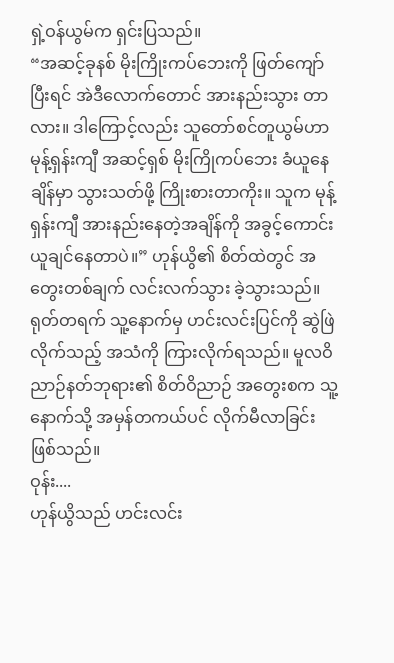ရှဲ့ဝန်ယွမ်က ရှင်းပြသည်။
“အဆင့်ခုနစ် မိုးကြိုးကပ်ဘေးကို ဖြတ်ကျော်ပြီးရင် အဲဒီလောက်တောင် အားနည်းသွား တာလား။ ဒါကြောင့်လည်း သူတော်စင်တူယွမ်ဟာ မုန့်ရှန်းကျီ အဆင့်ရှစ် မိုးကြိုကပ်ဘေး ခံယူနေချိန်မှာ သွားသတ်ဖို့ ကြိုးစားတာကိုး။ သူက မုန့်ရှန်းကျီ အားနည်းနေတဲ့အချိန်ကို အခွင့်ကောင်း ယူချင်နေတာပဲ။” ဟုန်ယွိ၏ စိတ်ထဲတွင် အတွေးတစ်ချက် လင်းလက်သွား ခဲ့သွားသည်။
ရုတ်တရက် သူ့နောက်မှ ဟင်းလင်းပြင်ကို ဆွဲဖြဲလိုက်သည့် အသံကို ကြားလိုက်ရသည်။ မူလဝိညာဉ်နတ်ဘုရား၏ စိတ်ဝိညာဉ် အတွေးစက သူ့နောက်သို့ အမှန်တကယ်ပင် လိုက်မီလာခြင်း ဖြစ်သည်။
ဝုန်း....
ဟုန်ယွိသည် ဟင်းလင်း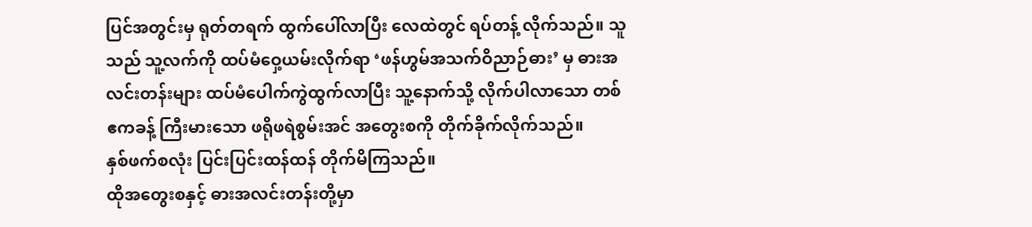ပြင်အတွင်းမှ ရုတ်တရက် ထွက်ပေါ်လာပြီး လေထဲတွင် ရပ်တန့် လိုက်သည်။ သူသည် သူ့လက်ကို ထပ်မံဝှေ့ယမ်းလိုက်ရာ ‘ဖန်ဟွမ်အသက်ဝိညာဉ်ဓား’ မှ ဓားအလင်းတန်းများ ထပ်မံပေါက်ကွဲထွက်လာပြီး သူ့နောက်သို့ လိုက်ပါလာသော တစ်ဧကခန့် ကြီးမားသော ဖရိုဖရဲစွမ်းအင် အတွေးစကို တိုက်ခိုက်လိုက်သည်။
နှစ်ဖက်စလုံး ပြင်းပြင်းထန်ထန် တိုက်မိကြသည်။
ထိုအတွေးစနှင့် ဓားအလင်းတန်းတို့မှာ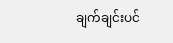ချက်ချင်းပင်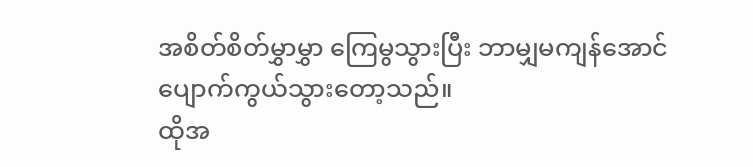အစိတ်စိတ်မွှာမွှာ ကြေမွသွားပြီး ဘာမျှမကျန်အောင် ပျောက်ကွယ်သွားတော့သည်။
ထိုအ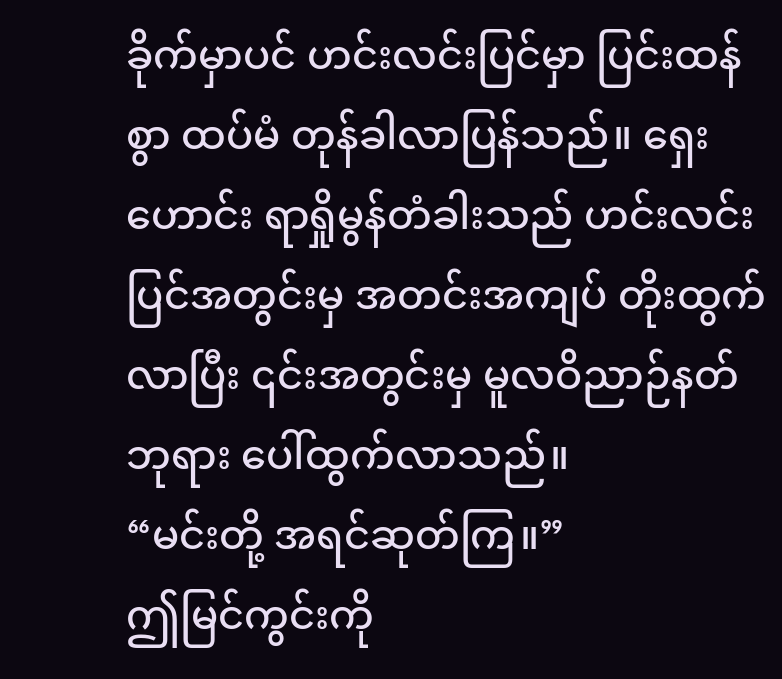ခိုက်မှာပင် ဟင်းလင်းပြင်မှာ ပြင်းထန်စွာ ထပ်မံ တုန်ခါလာပြန်သည်။ ရှေးဟောင်း ရာရှိုမွန်တံခါးသည် ဟင်းလင်းပြင်အတွင်းမှ အတင်းအကျပ် တိုးထွက်လာပြီး ၎င်းအတွင်းမှ မူလဝိညာဉ်နတ်ဘုရား ပေါ်ထွက်လာသည်။
“မင်းတို့ အရင်ဆုတ်ကြ။”
ဤမြင်ကွင်းကို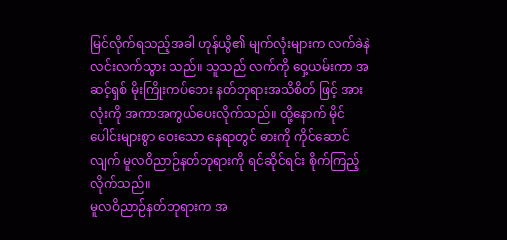မြင်လိုက်ရသည့်အခါ ဟုန်ယွိ၏ မျက်လုံးများက လက်ခဲနဲ လင်းလက်သွား သည်။ သူသည် လက်ကို ဝှေ့ယမ်းကာ အဆင့်ရှစ် မိုးကြိုးကပ်ဘေး နတ်ဘုရားအသိစိတ် ဖြင့် အားလုံးကို အကာအကွယ်ပေးလိုက်သည်။ ထို့နောက် မိုင်ပေါင်းများစွာ ဝေးသော နေရာတွင် ဓားကို ကိုင်ဆောင်လျက် မူလဝိညာဉ်နတ်ဘုရားကို ရင်ဆိုင်ရင်း စိုက်ကြည့် လိုက်သည်။
မူလဝိညာဉ်နတ်ဘုရားက အ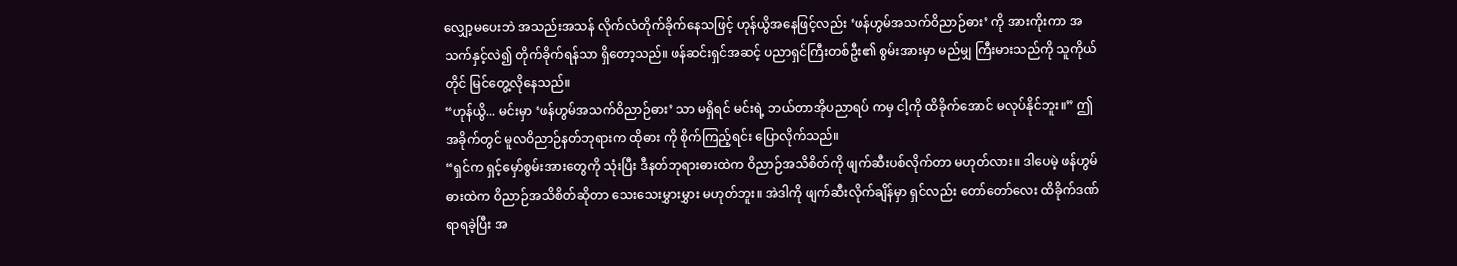လျှော့မပေးဘဲ အသည်းအသန် လိုက်လံတိုက်ခိုက်နေသဖြင့် ဟုန်ယွိအနေဖြင့်လည်း ‘ဖန်ဟွမ်အသက်ဝိညာဉ်ဓား’ ကို အားကိုးကာ အသက်နှင့်လဲ၍ တိုက်ခိုက်ရန်သာ ရှိတော့သည်။ ဖန်ဆင်းရှင်အဆင့် ပညာရှင်ကြီးတစ်ဦး၏ စွမ်းအားမှာ မည်မျှ ကြီးမားသည်ကို သူကိုယ်တိုင် မြင်တွေ့လိုနေသည်။
“ဟုန်ယွိ... မင်းမှာ ‘ဖန်ဟွမ်အသက်ဝိညာဉ်ဓား’ သာ မရှိရင် မင်းရဲ့ ဘယ်တာအိုပညာရပ် ကမှ ငါ့ကို ထိခိုက်အောင် မလုပ်နိုင်ဘူး။” ဤအခိုက်တွင် မူလဝိညာဉ်နတ်ဘုရားက ထိုဓား ကို စိုက်ကြည့်ရင်း ပြောလိုက်သည်။
“ရှင်က ရှင့်မှော်စွမ်းအားတွေကို သုံးပြီး ဒီနတ်ဘုရားဓားထဲက ဝိညာဉ်အသိစိတ်ကို ဖျက်ဆီးပစ်လိုက်တာ မဟုတ်လား။ ဒါပေမဲ့ ဖန်ဟွမ်ဓားထဲက ဝိညာဉ်အသိစိတ်ဆိုတာ သေးသေးမွှားမွှား မဟုတ်ဘူး။ အဲဒါကို ဖျက်ဆီးလိုက်ချိန်မှာ ရှင်လည်း တော်တော်လေး ထိခိုက်ဒဏ်ရာရခဲ့ပြီး အ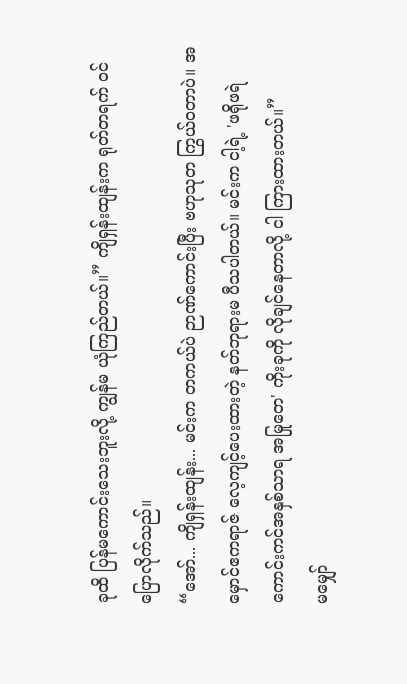ခုထိ ပြန်မကောင်းသေးဘူးလို့ ကျွန်မ ယုံကြည်တယ်။” ကျိရှန်းထျန်းက ရုတ်တရက် ဝင်ပြောလိုက်သည်။
“အော်... ကျိရှန်းထျန်း... မင်းက တကယ်ပဲ ဉာဏ်ကောင်းပြီး ဗဟုသုတ ကြွယ်ဝတာပဲ။ အမှောင်ဧကရာဇ် လေ့ကျင့်ပေးထားတဲ့ နတ်ဘုရားမ ပီသပါတယ်။ မင်းက ငါ့ရဲ့ 'ဖရိုဖရဲ ကောင်းကင်အနှစ်သာရ အမြုတေ' ကိုးခုကို လိုချင်နေတာလို့ ငါ ကြားထားတယ်။”
မမျှော်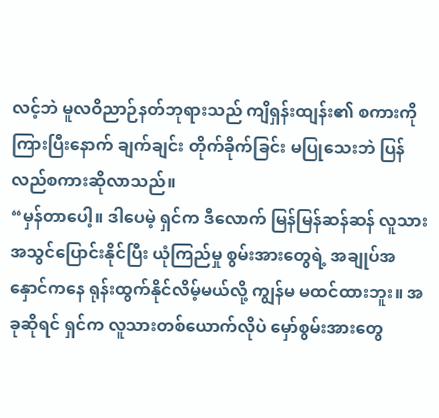လင့်ဘဲ မူလဝိညာဉ်နတ်ဘုရားသည် ကျိရှန်းထျန်း၏ စကားကို ကြားပြီးနောက် ချက်ချင်း တိုက်ခိုက်ခြင်း မပြုသေးဘဲ ပြန်လည်စကားဆိုလာသည်။
“မှန်တာပေါ့။ ဒါပေမဲ့ ရှင်က ဒီလောက် မြန်မြန်ဆန်ဆန် လူသားအသွင်ပြောင်းနိုင်ပြီး ယုံကြည်မှု စွမ်းအားတွေရဲ့ အချုပ်အနှောင်ကနေ ရုန်းထွက်နိုင်လိမ့်မယ်လို့ ကျွန်မ မထင်ထားဘူး။ အခုဆိုရင် ရှင်က လူသားတစ်ယောက်လိုပဲ မှော်စွမ်းအားတွေ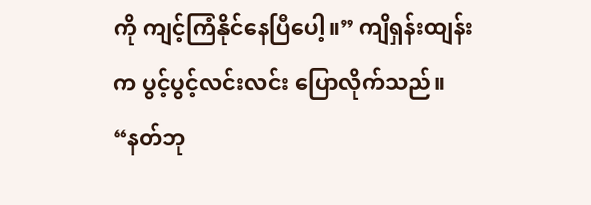ကို ကျင့်ကြံနိုင်နေပြီပေါ့။” ကျိရှန်းထျန်းက ပွင့်ပွင့်လင်းလင်း ပြောလိုက်သည်။
“နတ်ဘု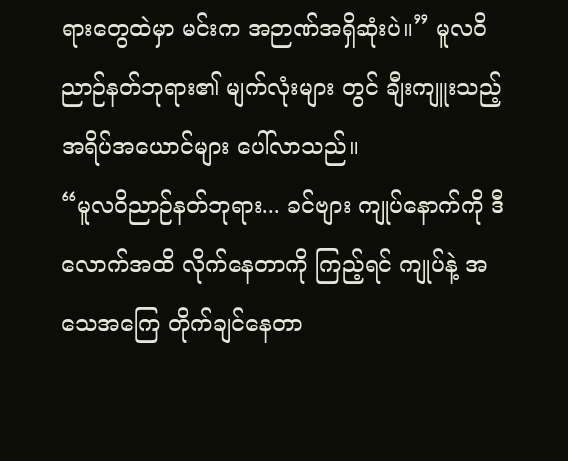ရားတွေထဲမှာ မင်းက အဉာဏ်အရှိဆုံးပဲ။” မူလဝိညာဉ်နတ်ဘုရား၏ မျက်လုံးများ တွင် ချီးကျူးသည့် အရိပ်အယောင်များ ပေါ်လာသည်။
“မူလဝိညာဉ်နတ်ဘုရား... ခင်ဗျား ကျုပ်နောက်ကို ဒီလောက်အထိ လိုက်နေတာကို ကြည့်ရင် ကျုပ်နဲ့ အသေအကြေ တိုက်ချင်နေတာ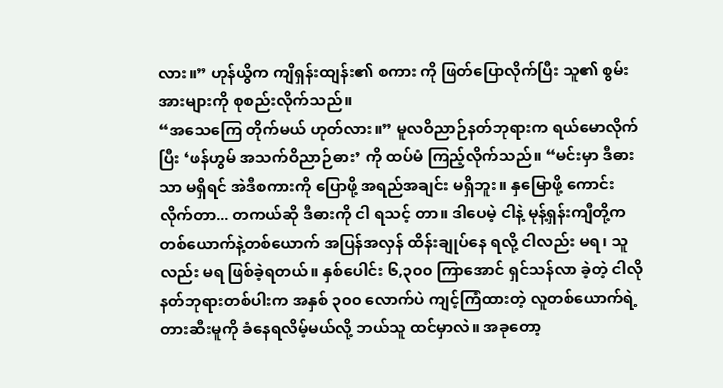လား။” ဟုန်ယွိက ကျိရှန်းထျန်း၏ စကား ကို ဖြတ်ပြောလိုက်ပြီး သူ၏ စွမ်းအားများကို စုစည်းလိုက်သည်။
“အသေကြေ တိုက်မယ် ဟုတ်လား။” မူလဝိညာဉ်နတ်ဘုရားက ရယ်မောလိုက်ပြီး ‘ဖန်ဟွမ် အသက်ဝိညာဉ်ဓား’ ကို ထပ်မံ ကြည့်လိုက်သည်။ “မင်းမှာ ဒီဓားသာ မရှိရင် အဲဒီစကားကို ပြောဖို့ အရည်အချင်း မရှိဘူး။ နှမြောဖို့ ကောင်းလိုက်တာ... တကယ်ဆို ဒီဓားကို ငါ ရသင့် တာ။ ဒါပေမဲ့ ငါနဲ့ မုန့်ရှန်းကျီတို့က တစ်ယောက်နဲ့တစ်ယောက် အပြန်အလှန် ထိန်းချုပ်နေ ရလို့ ငါလည်း မရ၊ သူလည်း မရ ဖြစ်ခဲ့ရတယ်။ နှစ်ပေါင်း ၆,၃၀၀ ကြာအောင် ရှင်သန်လာ ခဲ့တဲ့ ငါလို နတ်ဘုရားတစ်ပါးက အနှစ် ၃၀၀ လောက်ပဲ ကျင့်ကြံထားတဲ့ လူတစ်ယောက်ရဲ့ တားဆီးမူကို ခံနေရလိမ့်မယ်လို့ ဘယ်သူ ထင်မှာလဲ။ အခုတော့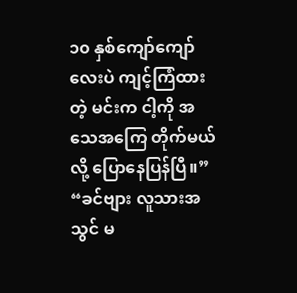၁၀ နှစ်ကျော်ကျော်လေးပဲ ကျင့်ကြံထားတဲ့ မင်းက ငါ့ကို အသေအကြေ တိုက်မယ်လို့ ပြောနေပြန်ပြီ။”
“ခင်ဗျား လူသားအသွင် မ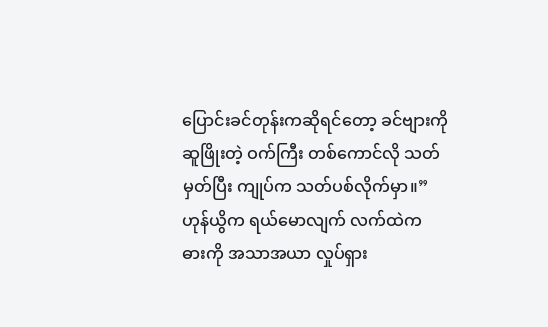ပြောင်းခင်တုန်းကဆိုရင်တော့ ခင်ဗျားကို ဆူဖြိုးတဲ့ ဝက်ကြီး တစ်ကောင်လို သတ်မှတ်ပြီး ကျုပ်က သတ်ပစ်လိုက်မှာ။” ဟုန်ယွိက ရယ်မောလျက် လက်ထဲက ဓားကို အသာအယာ လှုပ်ရှား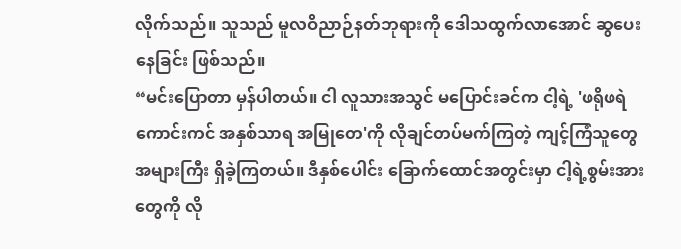လိုက်သည်။ သူသည် မူလဝိညာဉ်နတ်ဘုရားကို ဒေါသထွက်လာအောင် ဆွပေးနေခြင်း ဖြစ်သည်။
“မင်းပြောတာ မှန်ပါတယ်။ ငါ လူသားအသွင် မပြောင်းခင်က ငါ့ရဲ့ 'ဖရိုဖရဲ ကောင်းကင် အနှစ်သာရ အမြုတေ'ကို လိုချင်တပ်မက်ကြတဲ့ ကျင့်ကြံသူတွေ အများကြီး ရှိခဲ့ကြတယ်။ ဒီနှစ်ပေါင်း ခြောက်ထောင်အတွင်းမှာ ငါ့ရဲ့စွမ်းအားတွေကို လို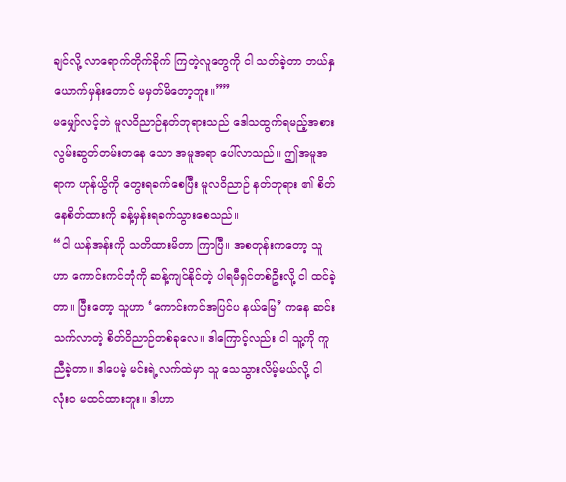ချင်လို့ လာရောက်တိုက်ခိုက် ကြတဲ့လူတွေကို ငါ သတ်ခဲ့တာ ဘယ်နှယောက်မှန်းတောင် မမှတ်မိတော့ဘူး။””
မမျှော်လင့်ဘဲ မူလဝိညာဉ်နတ်ဘုရားသည် ဒေါသထွက်ရမည့်အစား လွမ်းဆွတ်တမ်းတနေ သော အမူအရာ ပေါ်လာသည်။ ဤအမူအရာက ဟုန်ယွိကို တွေးရခက်စေပြီး မူလဝိညာဉ် နတ်ဘုရား ၏ စိတ်နေစိတ်ထားကို ခန့်မှန်းရခက်သွားစေသည်။
“ငါ ယန်အန်းကို သတိထားမိတာ ကြာပြီ။ အစတုန်းကတော့ သူဟာ ကောင်းကင်ဘုံကို ဆန့်ကျင်နိုင်တဲ့ ပါရမီရှင်တစ်ဦးလို့ ငါ ထင်ခဲ့တာ။ ပြီးတော့ သူဟာ ‘ကောင်းကင်အပြင်ပ နယ်မြေ’ ကနေ ဆင်းသက်လာတဲ့ စိတ်ဝိညာဉ်တစ်ခုလေ။ ဒါကြောင့်လည်း ငါ သူ့ကို ကူညီခဲ့တာ။ ဒါပေမဲ့ မင်းရဲ့လက်ထဲမှာ သူ သေသွားလိမ့်မယ်လို့ ငါ လုံးဝ မထင်ထားဘူး။ ဒါဟာ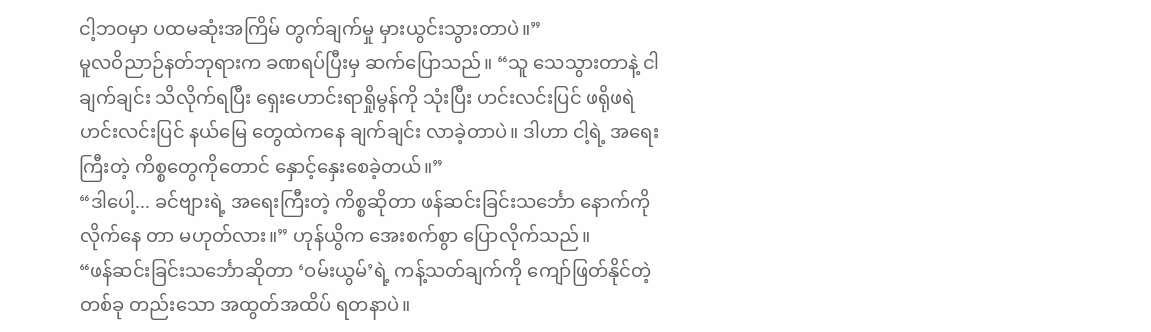ငါ့ဘဝမှာ ပထမဆုံးအကြိမ် တွက်ချက်မှု မှားယွင်းသွားတာပဲ။”
မူလဝိညာဉ်နတ်ဘုရားက ခဏရပ်ပြီးမှ ဆက်ပြောသည်။ “သူ သေသွားတာနဲ့ ငါ ချက်ချင်း သိလိုက်ရပြီး ရှေးဟောင်းရာရှိုမွန်ကို သုံးပြီး ဟင်းလင်းပြင် ဖရိုဖရဲဟင်းလင်းပြင် နယ်မြေ တွေထဲကနေ ချက်ချင်း လာခဲ့တာပဲ။ ဒါဟာ ငါ့ရဲ့ အရေးကြီးတဲ့ ကိစ္စတွေကိုတောင် နှောင့်နှေးစေခဲ့တယ်။”
“ဒါပေါ့... ခင်ဗျားရဲ့ အရေးကြီးတဲ့ ကိစ္စဆိုတာ ဖန်ဆင်းခြင်းသင်္ဘော နောက်ကို လိုက်နေ တာ မဟုတ်လား။” ဟုန်ယွိက အေးစက်စွာ ပြောလိုက်သည်။
“ဖန်ဆင်းခြင်းသင်္ဘောဆိုတာ ‘ဝမ်းယွမ်’ရဲ့ ကန့်သတ်ချက်ကို ကျော်ဖြတ်နိုင်တဲ့ တစ်ခု တည်းသော အထွတ်အထိပ် ရတနာပဲ။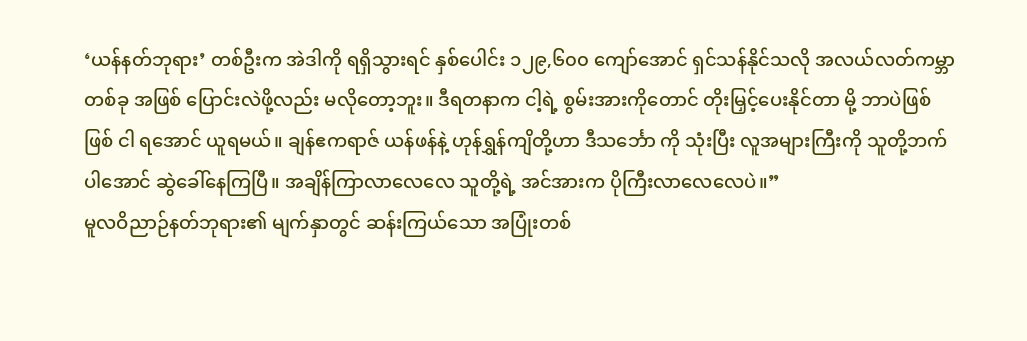‘ယန်နတ်ဘုရား’ တစ်ဦးက အဲဒါကို ရရှိသွားရင် နှစ်ပေါင်း ၁၂၉,၆၀၀ ကျော်အောင် ရှင်သန်နိုင်သလို အလယ်လတ်ကမ္ဘာတစ်ခု အဖြစ် ပြောင်းလဲဖို့လည်း မလိုတော့ဘူး။ ဒီရတနာက ငါ့ရဲ့ စွမ်းအားကိုတောင် တိုးမြှင့်ပေးနိုင်တာ မို့ ဘာပဲဖြစ်ဖြစ် ငါ ရအောင် ယူရမယ်။ ချန်ဧကရာဇ် ယန်ဖန်နဲ့ ဟုန်ရွှန်ကျိတို့ဟာ ဒီသင်္ဘော ကို သုံးပြီး လူအများကြီးကို သူတို့ဘက်ပါအောင် ဆွဲခေါ်နေကြပြီ။ အချိန်ကြာလာလေလေ သူတို့ရဲ့ အင်အားက ပိုကြီးလာလေလေပဲ။”
မူလဝိညာဉ်နတ်ဘုရား၏ မျက်နှာတွင် ဆန်းကြယ်သော အပြုံးတစ်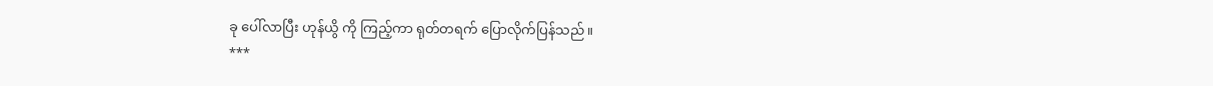ခု ပေါ်လာပြီး ဟုန်ယွိ ကို ကြည့်ကာ ရုတ်တရက် ပြောလိုက်ပြန်သည်။
***